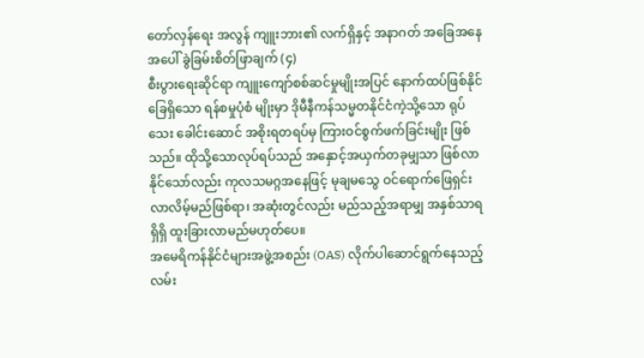တော်လှန်ရေး အလွန် ကျူးဘား၏ လက်ရှိနှင့် အနာဂတ် အခြေအနေအပေါ် ခွဲခြမ်းစိတ်ဖြာချက် (၄)
စီးပွားရေးဆိုင်ရာ ကျူးကျော်စစ်ဆင်မှုမျိုးအပြင် နောက်ထပ်ဖြစ်နိုင်ခြေရှိသော ရန်စမှုပုံစံ မျိုးမှာ ဒိုမီနီကန်သမ္မတနိုင်ငံကဲ့သို့သော ရုပ် သေး ခေါင်းဆောင် အစိုးရတရပ်မှ ကြားဝင်စွက်ဖက်ခြင်းမျိုး ဖြစ်သည်။ ထိုသို့သောလုပ်ရပ်သည် အနှောင့်အယှက်တခုမျှသာ ဖြစ်လာနိုင်သော်လည်း ကုလသမဂ္ဂအနေဖြင့် မုချမသွေ ဝင်ရောက်ဖြေရှင်းလာလိမ့်မည်ဖြစ်ရာ၊ အဆုံးတွင်လည်း မည်သည့်အရာမျှ အနှစ်သာရ ရှိရှိ ထူးခြားလာမည်မဟုတ်ပေ။
အမေရိကန်နိုင်ငံများအဖွဲ့အစည်း (OAS) လိုက်ပါဆောင်ရွက်နေသည့် လမ်း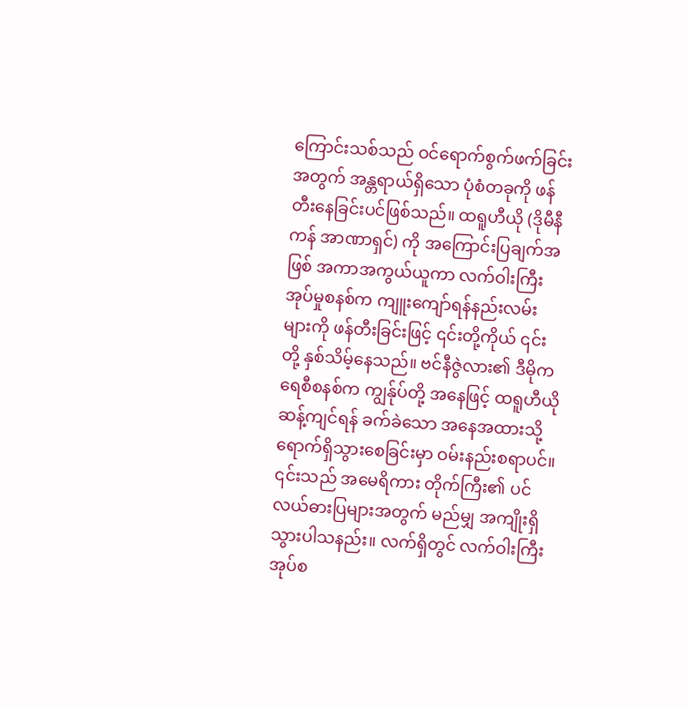ကြောင်းသစ်သည် ဝင်ရောက်စွက်ဖက်ခြင်းအတွက် အန္တရာယ်ရှိသော ပုံစံတခုကို ဖန်တီးနေခြင်းပင်ဖြစ်သည်။ ထရူဟီယို (ဒိုမီနီကန် အာဏာရှင်) ကို အကြောင်းပြချက်အဖြစ် အကာအကွယ်ယူကာ လက်ဝါးကြီးအုပ်မှုစနစ်က ကျူးကျော်ရန်နည်းလမ်းများကို ဖန်တီးခြင်းဖြင့် ၎င်းတို့ကိုယ် ၎င်းတို့ နှစ်သိမ့်နေသည်။ ဗင်နီဇွဲလား၏ ဒီမိုကရေစီစနစ်က ကျွန်ုပ်တို့ အနေဖြင့် ထရူဟီယိုဆန့်ကျင်ရန် ခက်ခဲသော အနေအထားသို့ ရောက်ရှိသွားစေခြင်းမှာ ဝမ်းနည်းစရာပင်။ ၎င်းသည် အမေရိကား တိုက်ကြီး၏ ပင်လယ်ဓားပြများအတွက် မည်မျှ အကျိုးရှိသွားပါသနည်း။ လက်ရှိတွင် လက်ဝါးကြီးအုပ်စ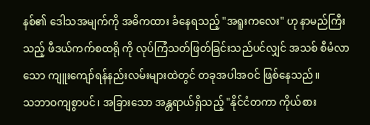နစ်၏ ဒေါသအမျက်ကို အဓိကထား ခံနေရသည့် "အရူးကလေး" ဟု နာမည်ကြီးသည့် ဖီဒယ်ကက်စထရို ကို လုပ်ကြံသတ်ဖြတ်ခြင်းသည်ပင်လျှင် အသစ် စီမံလာသော ကျူးကျော်ရန်နည်းလမ်းများထဲတွင် တခုအပါအဝင် ဖြစ်နေသည်။
သဘာဝကျစွာပင်၊ အခြားသော အန္တရာယ်ရှိသည့် "နိုင်ငံတကာ ကိုယ်စား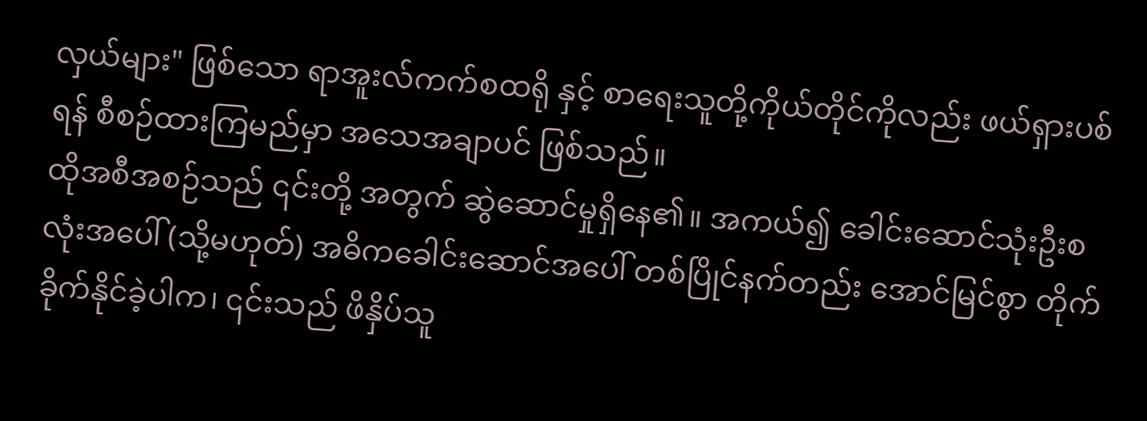လှယ်များ" ဖြစ်သော ရာအူးလ်ကက်စထရို နှင့် စာရေးသူတို့ကိုယ်တိုင်ကိုလည်း ဖယ်ရှားပစ်ရန် စီစဉ်ထားကြမည်မှာ အသေအချာပင် ဖြစ်သည်။
ထိုအစီအစဉ်သည် ၎င်းတို့ အတွက် ဆွဲဆောင်မှုရှိနေ၏။ အကယ်၍ ခေါင်းဆောင်သုံးဦးစလုံးအပေါ် (သို့မဟုတ်) အဓိကခေါင်းဆောင်အပေါ် တစ်ပြိုင်နက်တည်း အောင်မြင်စွာ တိုက်ခိုက်နိုင်ခဲ့ပါက၊ ၎င်းသည် ဖိနှိပ်သူ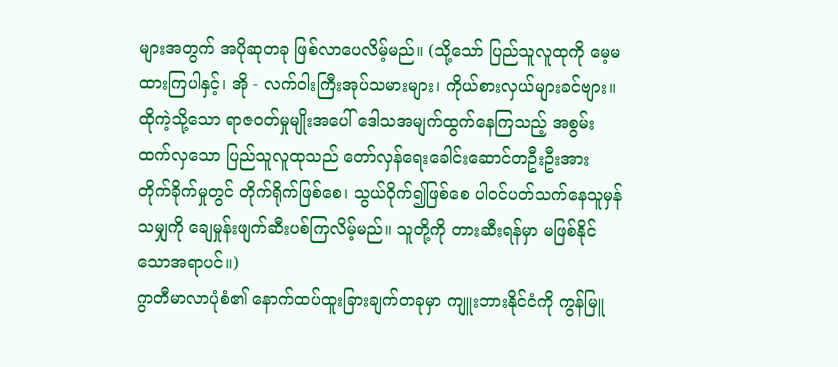များအတွက် အပိုဆုတခု ဖြစ်လာပေလိမ့်မည်။ (သို့သော် ပြည်သူလူထုကို မေ့မထားကြပါနှင့်၊ အို - လက်ဝါးကြီးအုပ်သမားများ၊ ကိုယ်စားလှယ်များခင်ဗျား။ ထိုကဲ့သို့သော ရာဇဝတ်မှုမျိုးအပေါ် ဒေါသအမျက်ထွက်နေကြသည့် အစွမ်းထက်လှသော ပြည်သူလူထုသည် တော်လှန်ရေးခေါင်းဆောင်တဦးဦးအား တိုက်ခိုက်မှုတွင် တိုက်ရိုက်ဖြစ်စေ၊ သွယ်ဝိုက်၍ဖြစ်စေ ပါဝင်ပတ်သက်နေသူမှန်သမျှကို ချေမှုန်းဖျက်ဆီးပစ်ကြလိမ့်မည်။ သူတို့ကို တားဆီးရန်မှာ မဖြစ်နိုင်သောအရာပင်။)
ဂွာတီမာလာပုံစံ၏ နောက်ထပ်ထူးခြားချက်တခုမှာ ကျူးဘားနိုင်ငံကို ကွန်မြူ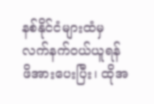နစ်နိုင်ငံများထံမှ လက်နက်ဝယ်ယူရန် ဖိအားပေးပြီး၊ ထိုအ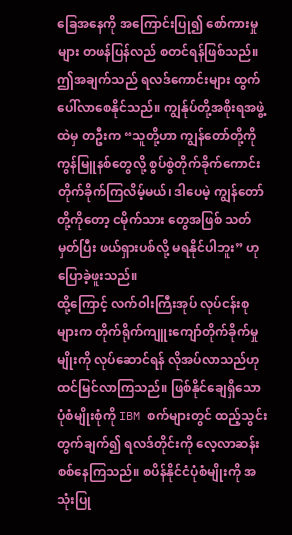ခြေအနေကို အကြောင်းပြု၍ စော်ကားမှုများ တဖန်ပြန်လည် စတင်ရန်ဖြစ်သည်။ ဤအချက်သည် ရလဒ်ကောင်းများ ထွက်ပေါ်လာစေနိုင်သည်။ ကျွန်ုပ်တို့အစိုးရအဖွဲ့ထဲမှ တဦးက “သူတို့ဟာ ကျွန်တော်တို့ကို ကွန်မြူနစ်တွေလို့ စွပ်စွဲတိုက်ခိုက်ကောင်း တိုက်ခိုက်ကြလိမ့်မယ်၊ ဒါပေမဲ့ ကျွန်တော်တို့ကိုတော့ ငမိုက်သား တွေအဖြစ် သတ်မှတ်ပြီး ဖယ်ရှားပစ်လို့ မရနိုင်ပါဘူး” ဟု ပြောခဲ့ဖူးသည်။
ထို့ကြောင့် လက်ဝါးကြီးအုပ် လုပ်ငန်းစုများက တိုက်ရိုက်ကျူးကျော်တိုက်ခိုက်မှုမျိုးကို လုပ်ဆောင်ရန် လိုအပ်လာသည်ဟု ထင်မြင်လာကြသည်။ ဖြစ်နိုင်ချေရှိသော ပုံစံမျိုးစုံကို IBM စက်များတွင် ထည့်သွင်းတွက်ချက်၍ ရလဒ်တိုင်းကို လေ့လာဆန်းစစ်နေကြသည်။ စပိန်နိုင်ငံပုံစံမျိုးကို အသုံးပြု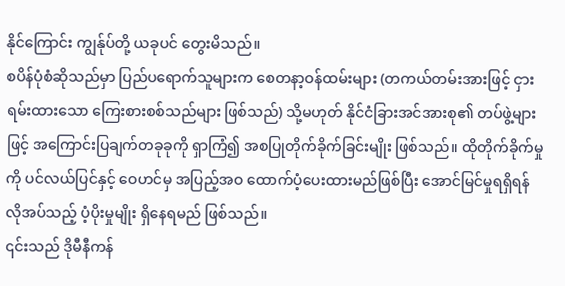နိုင်ကြောင်း ကျွန်ုပ်တို့ ယခုပင် တွေးမိသည်။
စပိန်ပုံစံဆိုသည်မှာ ပြည်ပရောက်သူများက စေတနာ့ဝန်ထမ်းများ (တကယ်တမ်းအားဖြင့် ငှားရမ်းထားသော ကြေးစားစစ်သည်များ ဖြစ်သည်) သို့မဟုတ် နိုင်ငံခြားအင်အားစု၏ တပ်ဖွဲ့များဖြင့် အကြောင်းပြချက်တခုခုကို ရှာကြံ၍ အစပြုတိုက်ခိုက်ခြင်းမျိုး ဖြစ်သည်။ ထိုတိုက်ခိုက်မှုကို ပင်လယ်ပြင်နှင့် ဝေဟင်မှ အပြည့်အဝ ထောက်ပံ့ပေးထားမည်ဖြစ်ပြီး အောင်မြင်မှုရရှိရန် လိုအပ်သည့် ပံ့ပိုးမှုမျိုး ရှိနေရမည် ဖြစ်သည်။
၎င်းသည် ဒိုမီနီကန်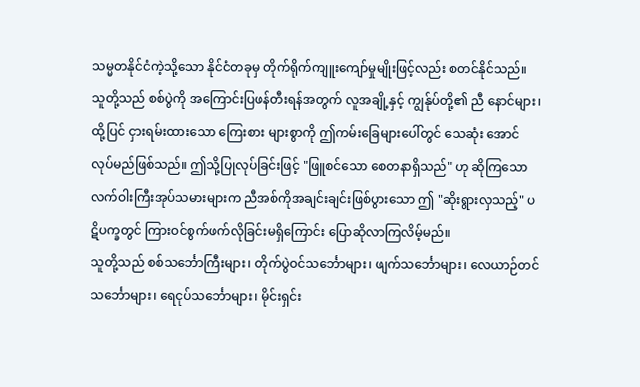သမ္မတနိုင်ငံကဲ့သို့သော နိုင်ငံတခုမှ တိုက်ရိုက်ကျူးကျော်မှုမျိုးဖြင့်လည်း စတင်နိုင်သည်။ သူတို့သည် စစ်ပွဲကို အကြောင်းပြဖန်တီးရန်အတွက် လူအချို့နှင့် ကျွန်ုပ်တို့၏ ညီ နောင်များ၊ ထို့ပြင် ငှားရမ်းထားသော ကြေးစား များစွာကို ဤကမ်းခြေများပေါ်တွင် သေဆုံး အောင် လုပ်မည်ဖြစ်သည်။ ဤသို့ပြုလုပ်ခြင်းဖြင့် "ဖြူစင်သော စေတနာရှိသည်" ဟု ဆိုကြသော လက်ဝါးကြီးအုပ်သမားများက ညီအစ်ကိုအချင်းချင်းဖြစ်ပွားသော ဤ "ဆိုးရွားလှသည့်" ပဋိပက္ခတွင် ကြားဝင်စွက်ဖက်လိုခြင်းမရှိကြောင်း ပြောဆိုလာကြလိမ့်မည်။
သူတို့သည် စစ်သင်္ဘောကြီးများ၊ တိုက်ပွဲဝင်သင်္ဘောများ၊ ဖျက်သင်္ဘောများ၊ လေယာဉ်တင်သင်္ဘောများ၊ ရေငုပ်သင်္ဘောများ၊ မိုင်းရှင်း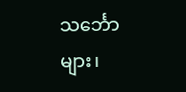သင်္ဘောများ၊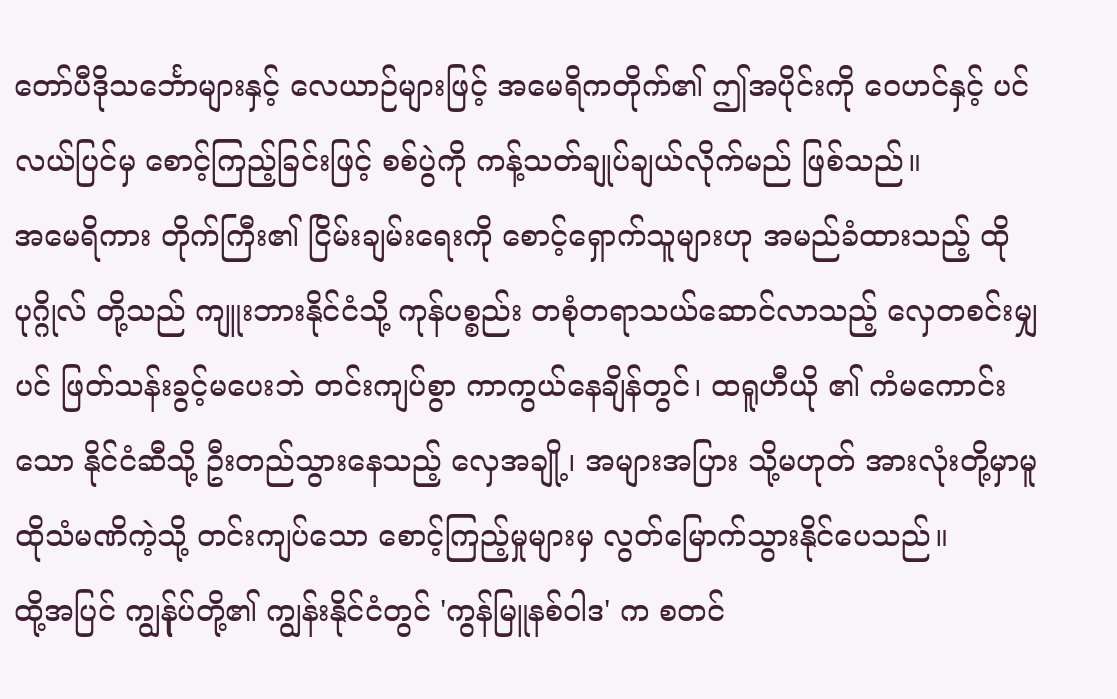တော်ပီဒိုသင်္ဘောများနှင့် လေယာဉ်များဖြင့် အမေရိကတိုက်၏ ဤအပိုင်းကို ဝေဟင်နှင့် ပင်လယ်ပြင်မှ စောင့်ကြည့်ခြင်းဖြင့် စစ်ပွဲကို ကန့်သတ်ချုပ်ချယ်လိုက်မည် ဖြစ်သည်။
အမေရိကား တိုက်ကြီး၏ ငြိမ်းချမ်းရေးကို စောင့်ရှောက်သူများဟု အမည်ခံထားသည့် ထို ပုဂ္ဂိုလ် တို့သည် ကျူးဘားနိုင်ငံသို့ ကုန်ပစ္စည်း တစုံတရာသယ်ဆောင်လာသည့် လှေတစင်းမျှပင် ဖြတ်သန်းခွင့်မပေးဘဲ တင်းကျပ်စွာ ကာကွယ်နေချိန်တွင်၊ ထရူဟီယို ၏ ကံမကောင်းသော နိုင်ငံဆီသို့ ဦးတည်သွားနေသည့် လှေအချို့၊ အများအပြား သို့မဟုတ် အားလုံးတို့မှာမူ ထိုသံမဏိကဲ့သို့ တင်းကျပ်သော စောင့်ကြည့်မှုများမှ လွတ်မြောက်သွားနိုင်ပေသည်။
ထို့အပြင် ကျွန်ုပ်တို့၏ ကျွန်းနိုင်ငံတွင် 'ကွန်မြူနစ်ဝါဒ' က စတင်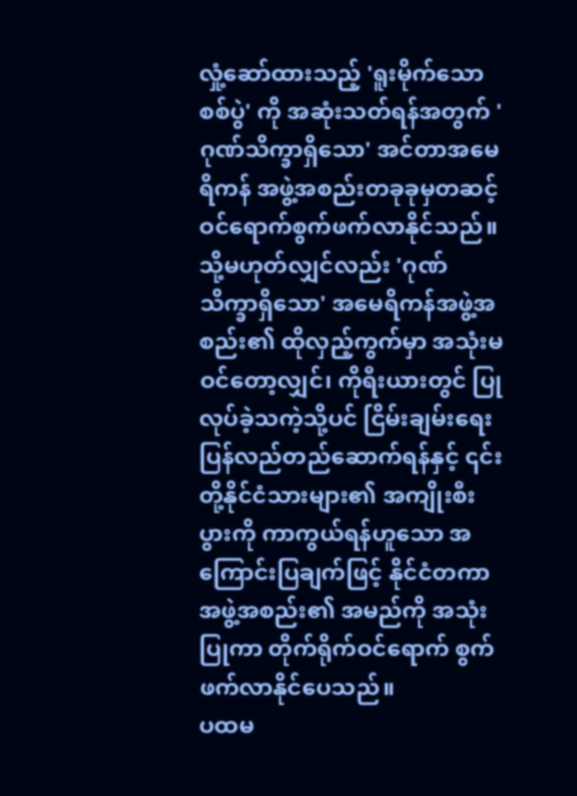လှုံ့ဆော်ထားသည့် 'ရူးမိုက်သော စစ်ပွဲ' ကို အဆုံးသတ်ရန်အတွက် 'ဂုဏ်သိက္ခာရှိသော' အင်တာအမေရိကန် အဖွဲ့အစည်းတခုခုမှတဆင့် ဝင်ရောက်စွက်ဖက်လာနိုင်သည်။ သို့မဟုတ်လျှင်လည်း 'ဂုဏ်သိက္ခာရှိသော' အမေရိကန်အဖွဲ့အစည်း၏ ထိုလှည့်ကွက်မှာ အသုံးမဝင်တော့လျှင်၊ ကိုရီးယားတွင် ပြုလုပ်ခဲ့သကဲ့သို့ပင် ငြိမ်းချမ်းရေးပြန်လည်တည်ဆောက်ရန်နှင့် ၎င်းတို့နိုင်ငံသားများ၏ အကျိုးစီးပွားကို ကာကွယ်ရန်ဟူသော အကြောင်းပြချက်ဖြင့် နိုင်ငံတကာအဖွဲ့အစည်း၏ အမည်ကို အသုံးပြုကာ တိုက်ရိုက်ဝင်ရောက် စွက်ဖက်လာနိုင်ပေသည်။
ပထမ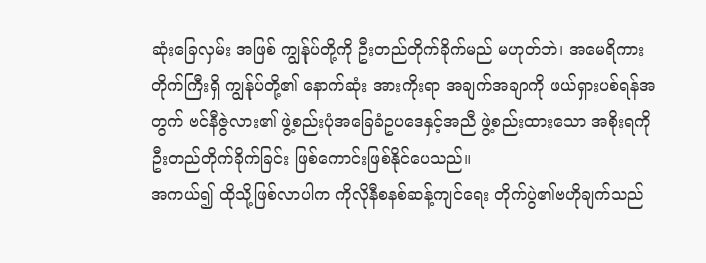ဆုံးခြေလှမ်း အဖြစ် ကျွန်ုပ်တို့ကို ဦးတည်တိုက်ခိုက်မည် မဟုတ်ဘဲ၊ အမေရိကား တိုက်ကြီးရှိ ကျွန်ုပ်တို့၏ နောက်ဆုံး အားကိုးရာ အချက်အချာကို ဖယ်ရှားပစ်ရန်အတွက် ဗင်နီဇွဲလား၏ ဖွဲ့စည်းပုံအခြေခံဥပဒေနှင့်အညီ ဖွဲ့စည်းထားသော အစိုးရကို ဦးတည်တိုက်ခိုက်ခြင်း ဖြစ်ကောင်းဖြစ်နိုင်ပေသည်။
အကယ်၍ ထိုသို့ဖြစ်လာပါက ကိုလိုနီစနစ်ဆန့်ကျင်ရေး တိုက်ပွဲ၏ဗဟိုချက်သည်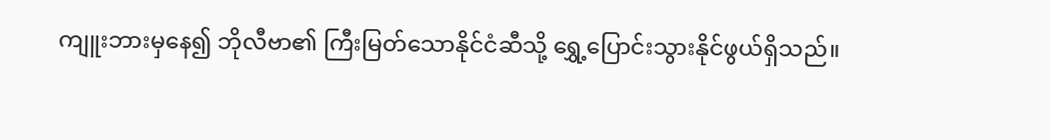ကျူးဘားမှနေ၍ ဘိုလီဗာ၏ ကြီးမြတ်သောနိုင်ငံဆီသို့ ရွှေ့ပြောင်းသွားနိုင်ဖွယ်ရှိသည်။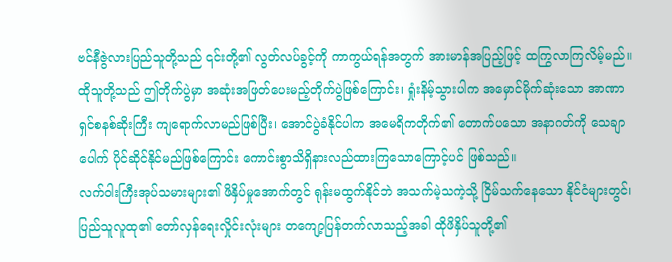ဗင်နီဇွဲလားပြည်သူတို့သည် ၎င်းတို့၏ လွတ်လပ်ခွင့်ကို ကာကွယ်ရန်အတွက် အားမာန်အပြည့်ဖြင့် ထကြွလာကြလိမ့်မည်။ ထိုသူတို့သည် ဤတိုက်ပွဲမှာ အဆုံးအဖြတ်ပေးမည့်တိုက်ပွဲဖြစ်ကြောင်း၊ ရှုံးနိမ့်သွားပါက အမှောင်မိုက်ဆုံးသော အာဏာရှင်စနစ်ဆိုးကြီး ကျရောက်လာမည်ဖြစ်ပြီး၊ အောင်ပွဲခံနိုင်ပါက အမေရိကတိုက်၏ တောက်ပသော အနာဂတ်ကို သေချာပေါက် ပိုင်ဆိုင်နိုင်မည်ဖြစ်ကြောင်း ကောင်းစွာသိရှိနားလည်ထားကြသောကြောင့်ပင် ဖြစ်သည်။
လက်ဝါးကြီးအုပ်သမားများ၏ ဖိနှိပ်မှုအောက်တွင် ရုန်းမထွက်နိုင်ဘဲ အသက်မဲ့သကဲ့သို့ ငြိမ်သက်နေသော နိုင်ငံများတွင်၊ ပြည်သူလူထု၏ တော်လှန်ရေးလှိုင်းလုံးများ တကျော့ပြန်တက်လာသည့်အခါ ထိုဖိနှိပ်သူတို့၏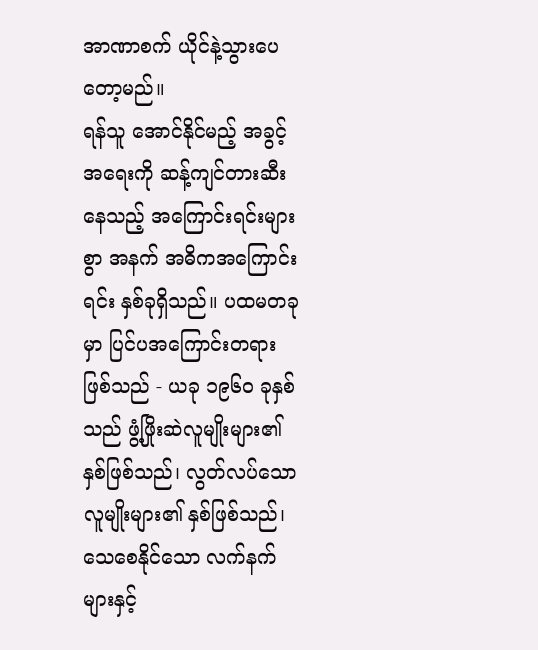အာဏာစက် ယိုင်နဲ့သွားပေတော့မည်။
ရန်သူ အောင်နိုင်မည့် အခွင့်အရေးကို ဆန့်ကျင်တားဆီးနေသည့် အကြောင်းရင်းများစွာ အနက် အဓိကအကြောင်းရင်း နှစ်ခုရှိသည်။ ပထမတခုမှာ ပြင်ပအကြောင်းတရားဖြစ်သည် - ယခု ၁၉၆၀ ခုနှစ်သည် ဖွံ့ဖြိုးဆဲလူမျိုးများ၏ နှစ်ဖြစ်သည်၊ လွတ်လပ်သောလူမျိုးများ၏ နှစ်ဖြစ်သည်၊ သေစေနိုင်သော လက်နက်များနှင့်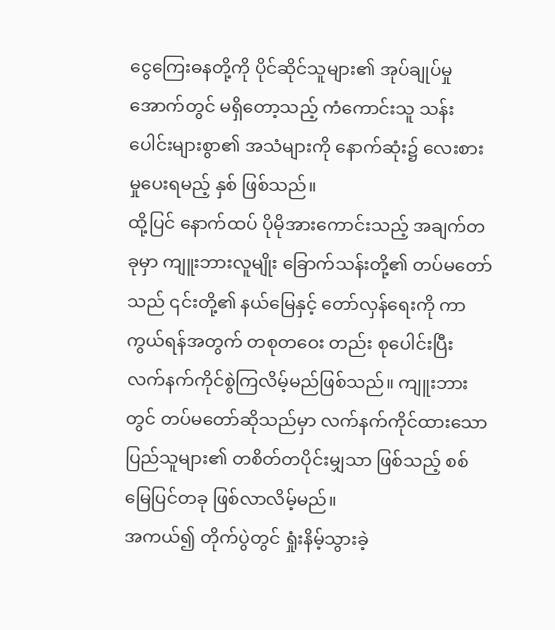ငွေကြေးဓနတို့ကို ပိုင်ဆိုင်သူများ၏ အုပ်ချုပ်မှုအောက်တွင် မရှိတော့သည့် ကံကောင်းသူ သန်းပေါင်းများစွာ၏ အသံများကို နောက်ဆုံး၌ လေးစားမှုပေးရမည့် နှစ် ဖြစ်သည်။
ထို့ပြင် နောက်ထပ် ပိုမိုအားကောင်းသည့် အချက်တခုမှာ ကျူးဘားလူမျိုး ခြောက်သန်းတို့၏ တပ်မတော်သည် ၎င်းတို့၏ နယ်မြေနှင့် တော်လှန်ရေးကို ကာကွယ်ရန်အတွက် တစုတဝေး တည်း စုပေါင်းပြီး လက်နက်ကိုင်စွဲကြလိမ့်မည်ဖြစ်သည်။ ကျူးဘားတွင် တပ်မတော်ဆိုသည်မှာ လက်နက်ကိုင်ထားသော ပြည်သူများ၏ တစိတ်တပိုင်းမျှသာ ဖြစ်သည့် စစ်မြေပြင်တခု ဖြစ်လာလိမ့်မည်။
အကယ်၍ တိုက်ပွဲတွင် ရှုံးနိမ့်သွားခဲ့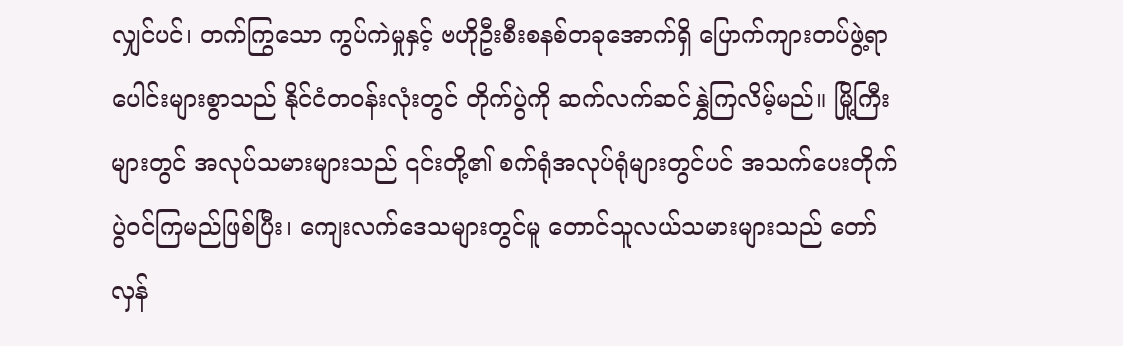လျှင်ပင်၊ တက်ကြွသော ကွပ်ကဲမှုနှင့် ဗဟိုဦးစီးစနစ်တခုအောက်ရှိ ပြောက်ကျားတပ်ဖွဲ့ရာပေါင်းများစွာသည် နိုင်ငံတဝန်းလုံးတွင် တိုက်ပွဲကို ဆက်လက်ဆင်နွှဲကြလိမ့်မည်။ မြို့ကြီးများတွင် အလုပ်သမားများသည် ၎င်းတို့၏ စက်ရုံအလုပ်ရုံများတွင်ပင် အသက်ပေးတိုက်ပွဲဝင်ကြမည်ဖြစ်ပြီး၊ ကျေးလက်ဒေသများတွင်မူ တောင်သူလယ်သမားများသည် တော်လှန်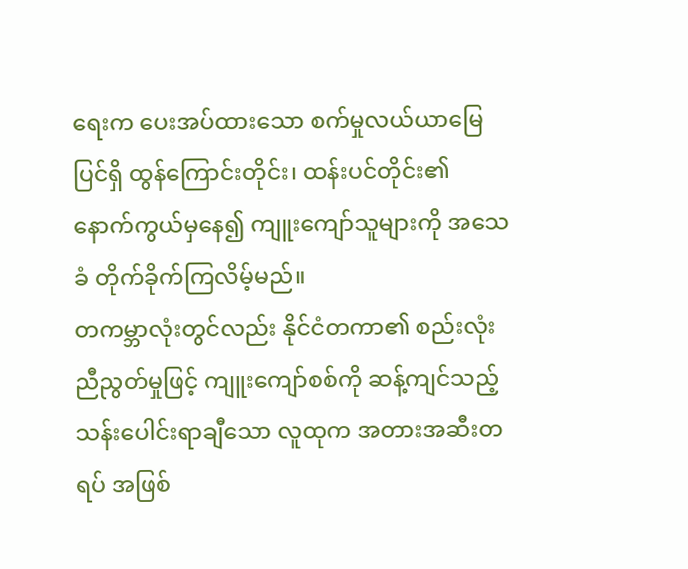ရေးက ပေးအပ်ထားသော စက်မှုလယ်ယာမြေပြင်ရှိ ထွန်ကြောင်းတိုင်း၊ ထန်းပင်တိုင်း၏ နောက်ကွယ်မှနေ၍ ကျူးကျော်သူများကို အသေခံ တိုက်ခိုက်ကြလိမ့်မည်။
တကမ္ဘာလုံးတွင်လည်း နိုင်ငံတကာ၏ စည်းလုံးညီညွတ်မှုဖြင့် ကျူးကျော်စစ်ကို ဆန့်ကျင်သည့် သန်းပေါင်းရာချီသော လူထုက အတားအဆီးတရပ် အဖြစ်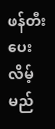ဖန်တီးပေးလိမ့်မည်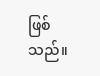ဖြစ်သည်။